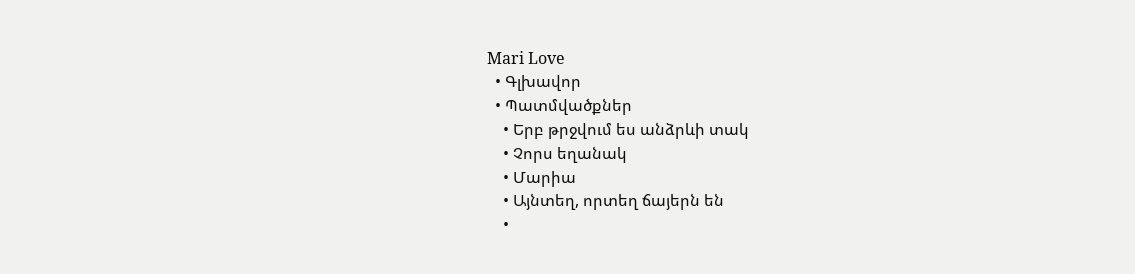Mari Love
  • Գլխավոր
  • Պատմվածքներ
    • Երբ թրջվում ես անձրևի տակ
    • Չորս եղանակ
    • Մարիա
    • Այնտեղ, որտեղ ճայերն են
    •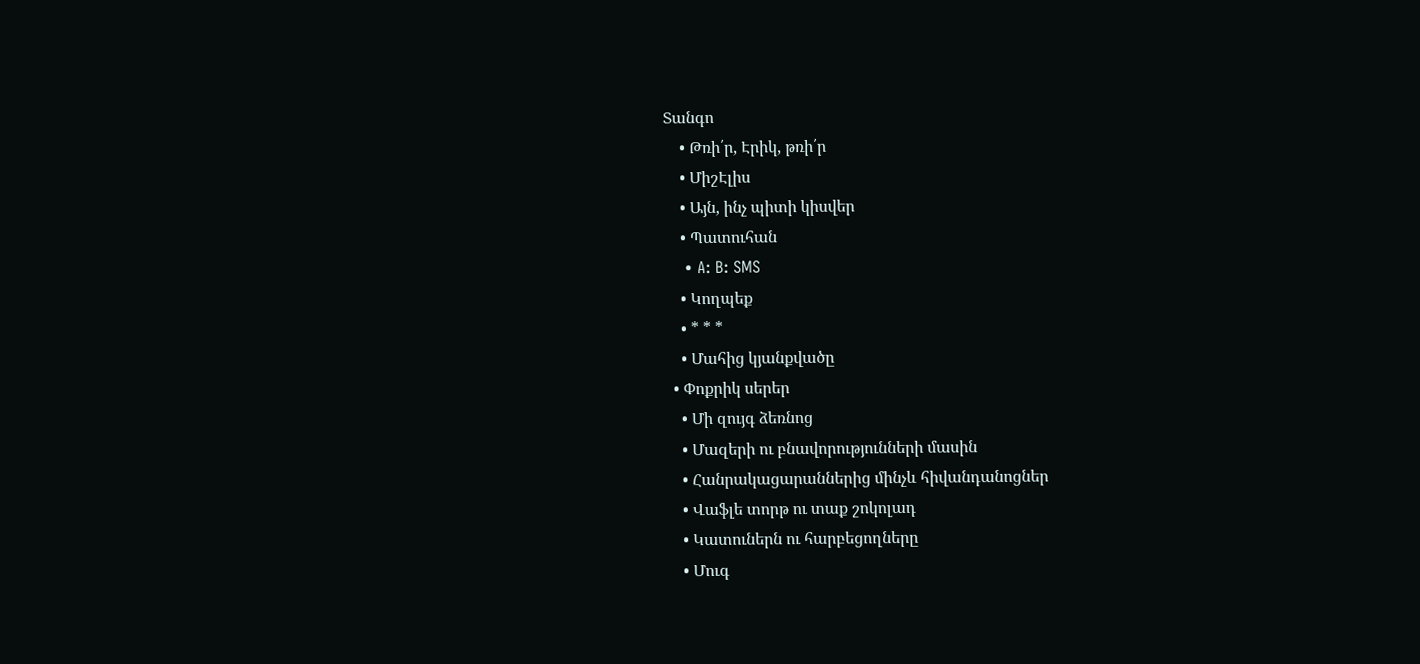Տանգո
    • Թռի՛ր, Էրիկ, թռի՛ր
    • ՄիշԷլիս
    • Այն, ինչ պիտի կիսվեր
    • Պատուհան
    • A: B: SMS
    • Կողպեք
    • * * *
    • Մահից կյանքվածը
  • Փոքրիկ սերեր
    • Մի զույգ ձեռնոց
    • Մազերի ու բնավորությունների մասին
    • Հանրակացարաններից մինչև հիվանդանոցներ
    • Վաֆլե տորթ ու տաք շոկոլադ
    • Կատուներն ու հարբեցողները
    • Մուգ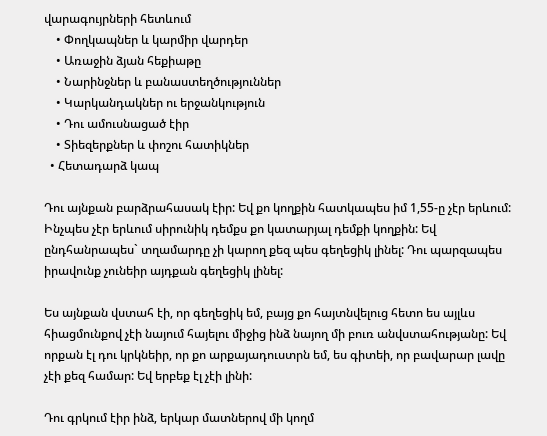վարագույրների հետևում
    • Փողկապներ և կարմիր վարդեր
    • Առաջին ձյան հեքիաթը
    • Նարինջներ և բանաստեղծություններ
    • Կարկանդակներ ու երջանկություն
    • Դու ամուսնացած էիր
    • Տիեզերքներ և փոշու հատիկներ
  • Հետադարձ կապ

Դու այնքան բարձրահասակ էիր: Եվ քո կողքին հատկապես իմ 1,55-ը չէր երևում: Ինչպես չէր երևում սիրունիկ դեմքս քո կատարյալ դեմքի կողքին: Եվ ընդհանրապես` տղամարդը չի կարող քեզ պես գեղեցիկ լինել: Դու պարզապես իրավունք չունեիր այդքան գեղեցիկ լինել:

Ես այնքան վստահ էի, որ գեղեցիկ եմ, բայց քո հայտնվելուց հետո ես այլևս հիացմունքով չէի նայում հայելու միջից ինձ նայող մի բուռ անվստահությանը: Եվ որքան էլ դու կրկնեիր, որ քո արքայադուստրն եմ, ես գիտեի, որ բավարար լավը չէի քեզ համար: Եվ երբեք էլ չէի լինի:

Դու գրկում էիր ինձ, երկար մատներով մի կողմ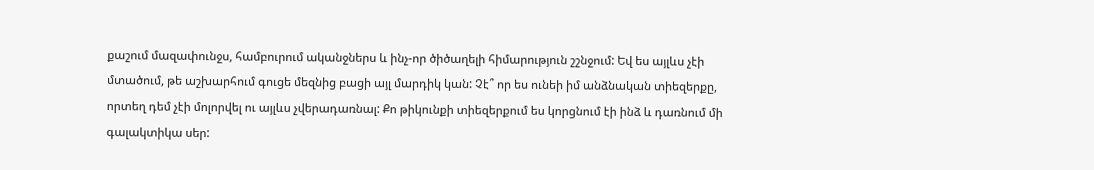քաշում մազափունջս, համբուրում ականջներս և ինչ-որ ծիծաղելի հիմարություն շշնջում: Եվ ես այլևս չէի մտածում, թե աշխարհում գուցե մեզնից բացի այլ մարդիկ կան: Չէ՞ որ ես ունեի իմ անձնական տիեզերքը, որտեղ դեմ չէի մոլորվել ու այլևս չվերադառնալ: Քո թիկունքի տիեզերքում ես կորցնում էի ինձ և դառնում մի գալակտիկա սեր: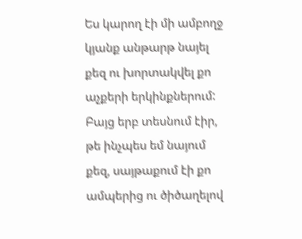Ես կարող էի մի ամբողջ կյանք անթարթ նայել քեզ ու խորտակվել քո աչքերի երկինքներում: Բայց երբ տեսնում էիր, թե ինչպես եմ նայում քեզ, սայթաքում էի քո ամպերից ու ծիծաղելով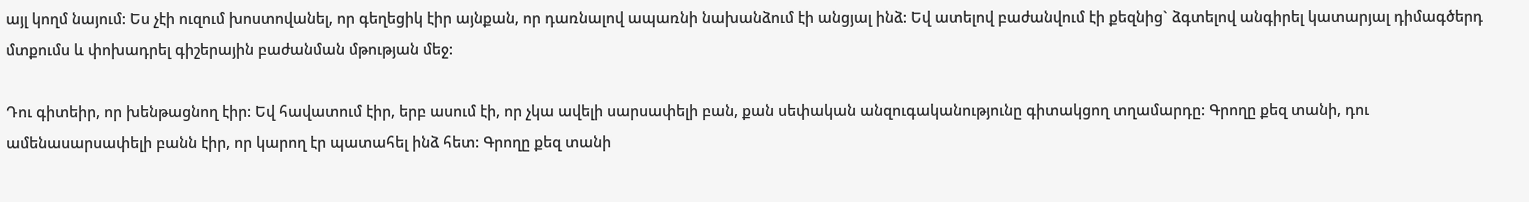այլ կողմ նայում: Ես չէի ուզում խոստովանել, որ գեղեցիկ էիր այնքան, որ դառնալով ապառնի նախանձում էի անցյալ ինձ: Եվ ատելով բաժանվում էի քեզնից` ձգտելով անգիրել կատարյալ դիմագծերդ մտքումս և փոխադրել գիշերային բաժանման մթության մեջ:

Դու գիտեիր, որ խենթացնող էիր: Եվ հավատում էիր, երբ ասում էի, որ չկա ավելի սարսափելի բան, քան սեփական անզուգականությունը գիտակցող տղամարդը: Գրողը քեզ տանի, դու ամենասարսափելի բանն էիր, որ կարող էր պատահել ինձ հետ: Գրողը քեզ տանի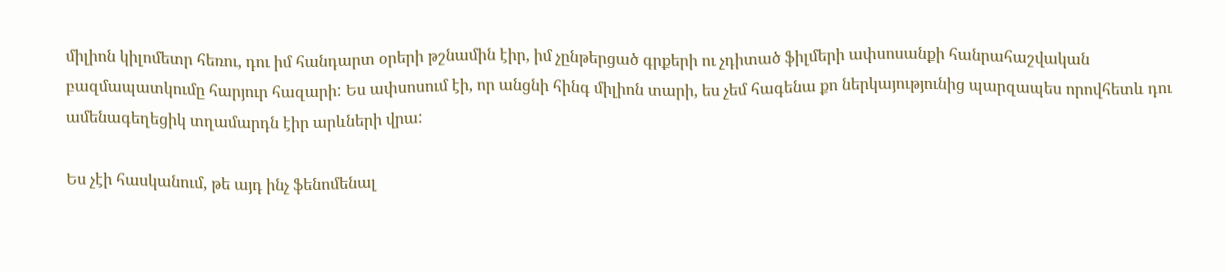միլիոն կիլոմետր հեռու, դու իմ հանդարտ օրերի թշնամին էիր, իմ չընթերցած գրքերի ու չդիտած ֆիլմերի ափսոսանքի հանրահաշվական բազմապատկումը հարյուր հազարի: Ես ափսոսում էի, որ անցնի հինգ միլիոն տարի, ես չեմ հագենա քո ներկայությունից պարզապես որովհետև դու ամենագեղեցիկ տղամարդն էիր արևների վրա:

Ես չէի հասկանում, թե այդ ինչ ֆենոմենալ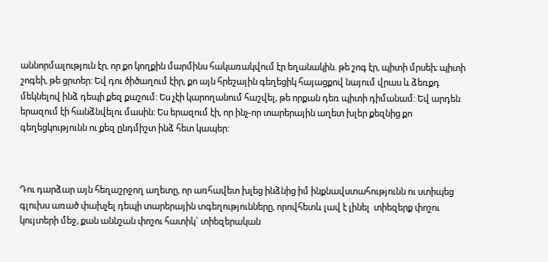աննորմալություն էր, որ քո կողքին մարմինս հակառակվում էր եղանակին. թե շոգ էր, պիտի մրսեի; պիտի շոգեի, թե ցրտեր: Եվ դու ծիծաղում էիր, քո այն հրեշային գեղեցիկ հայացքով նայում վրաս և ձեռքդ մեկնելով ինձ դեպի քեզ քաշում: Ես չէի կարողանում հաշվել, թե որքան դեռ պիտի դիմանամ: Եվ արդեն երազում էի հանձնվելու մասին: Ես երազում էի, որ ինչ-որ տարերային աղետ խլեր քեզնից քո գեղեցկությունն ու քեզ ընդմիշտ ինձ հետ կապեր:



Դու դարձար այն հեղաշրջող աղետը, որ առհավետ խլեց ինձնից իմ ինքնավստահությունն ու ստիպեց գլուխս առած փախչել դեպի տարերային տգեղությունները, որովհետև լավ է լինել  տիեզերք փոշու կույտերի մեջ, քան աննշան փոշու հատիկ` տիեզերական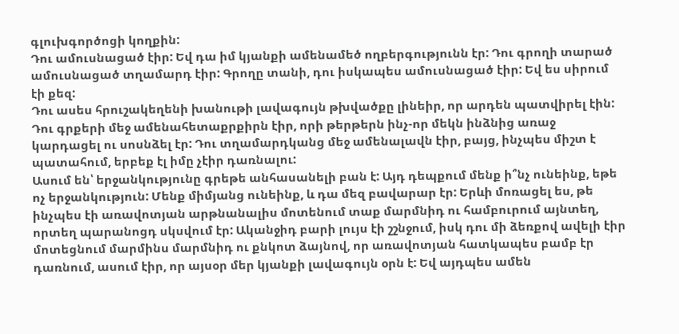գլուխգործոցի կողքին:
Դու ամուսնացած էիր: Եվ դա իմ կյանքի ամենամեծ ողբերգությունն էր: Դու գրողի տարած ամուսնացած տղամարդ էիր: Գրողը տանի, դու իսկապես ամուսնացած էիր: Եվ ես սիրում էի քեզ:
Դու ասես հրուշակեղենի խանութի լավագույն թխվածքը լինեիր, որ արդեն պատվիրել էին: Դու գրքերի մեջ ամենահետաքրքիրն էիր, որի թերթերն ինչ-որ մեկն ինձնից առաջ կարդացել ու սոսնձել էր: Դու տղամարդկանց մեջ ամենալավն էիր, բայց, ինչպես միշտ է պատահում, երբեք էլ իմը չէիր դառնալու:
Ասում են՝ երջանկությունը գրեթե անհասանելի բան է: Այդ դեպքում մենք ի՞նչ ունեինք, եթե ոչ երջանկություն: Մենք միմյանց ունեինք, և դա մեզ բավարար էր: Երևի մոռացել ես, թե ինչպես էի առավոտյան արթնանալիս մոտենում տաք մարմնիդ ու համբուրում այնտեղ, որտեղ պարանոցդ սկսվում էր: Ականջիդ բարի լույս էի շշնջում, իսկ դու մի ձեռքով ավելի էիր մոտեցնում մարմինս մարմնիդ ու քնկոտ ձայնով, որ առավոտյան հատկապես բամբ էր դառնում, ասում էիր, որ այսօր մեր կյանքի լավագույն օրն է: Եվ այդպես ամեն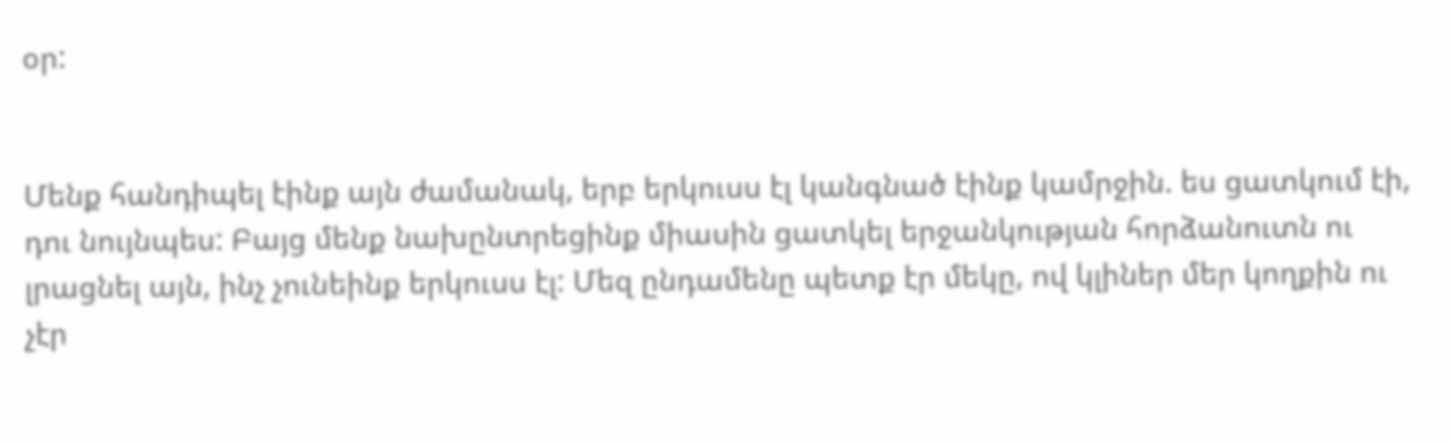օր:


Մենք հանդիպել էինք այն ժամանակ, երբ երկուսս էլ կանգնած էինք կամրջին. ես ցատկում էի, դու նույնպես: Բայց մենք նախընտրեցինք միասին ցատկել երջանկության հորձանուտն ու լրացնել այն, ինչ չունեինք երկուսս էլ: Մեզ ընդամենը պետք էր մեկը, ով կլիներ մեր կողքին ու չէր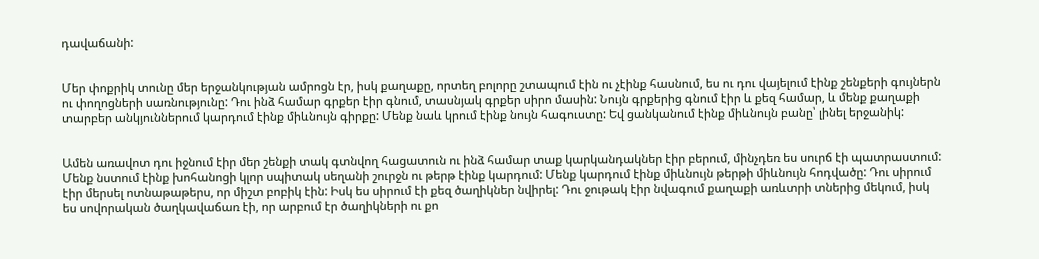դավաճանի:


Մեր փոքրիկ տունը մեր երջանկության ամրոցն էր, իսկ քաղաքը, որտեղ բոլորը շտապում էին ու չէինք հասնում, ես ու դու վայելում էինք շենքերի գույներն ու փողոցների սառնությունը: Դու ինձ համար գրքեր էիր գնում, տասնյակ գրքեր սիրո մասին: Նույն գրքերից գնում էիր և քեզ համար, և մենք քաղաքի տարբեր անկյուններում կարդում էինք միևնույն գիրքը: Մենք նաև կրում էինք նույն հագուստը: Եվ ցանկանում էինք միևնույն բանը՝ լինել երջանիկ:


Ամեն առավոտ դու իջնում էիր մեր շենքի տակ գտնվող հացատուն ու ինձ համար տաք կարկանդակներ էիր բերում, մինչդեռ ես սուրճ էի պատրաստում: Մենք նստում էինք խոհանոցի կլոր սպիտակ սեղանի շուրջն ու թերթ էինք կարդում: Մենք կարդում էինք միևնույն թերթի միևնույն հոդվածը: Դու սիրում էիր մերսել ոտնաթաթերս, որ միշտ բոբիկ էին: Իսկ ես սիրում էի քեզ ծաղիկներ նվիրել: Դու ջութակ էիր նվագում քաղաքի առևտրի տներից մեկում, իսկ ես սովորական ծաղկավաճառ էի, որ արբում էր ծաղիկների ու քո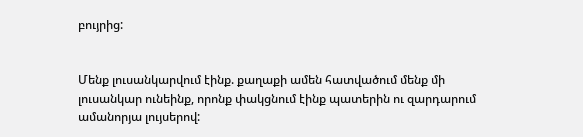բույրից:


Մենք լուսանկարվում էինք. քաղաքի ամեն հատվածում մենք մի լուսանկար ունեինք, որոնք փակցնում էինք պատերին ու զարդարում ամանորյա լույսերով: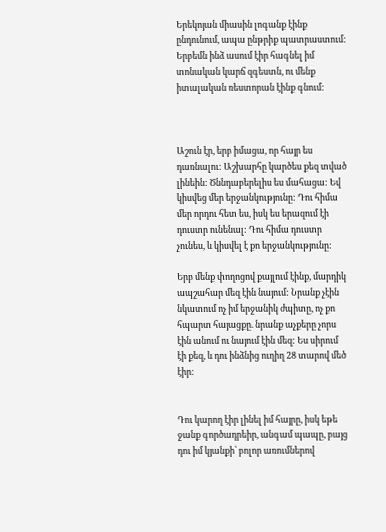Երեկոյան միասին լոգանք էինք ընդունում, ապա ընթրիք պատրաստում: Երբեմն ինձ ասում էիր հագնել իմ տոնական կարճ զգեստն, ու մենք իտալական ռեստորան էինք գնում:



Աշուն էր, երբ իմացա, որ հայր ես դառնալու: Աշխարհը կարծես քեզ տված լինեին: Ծննդաբերելիս ես մահացա: Եվ կիսվեց մեր երջանկությունը: Դու հիմա մեր որդու հետ ես, իսկ ես երազում էի դուստր ունենալ: Դու հիմա դուստր չունես, և կիսվել է քո երջանկությունը:

Երբ մենք փողոցով քայլում էինք, մարդիկ ապշահար մեզ էին նայում: Նրանք չէին նկատում ոչ իմ երջանիկ ժպիտը, ոչ քո հպարտ հայացքը. նրանք աչքերը չորս էին անում ու նայում էին մեզ: Ես սիրում էի քեզ, և դու ինձնից ուղիղ 28 տարով մեծ էիր:


Դու կարող էիր լինել իմ հայրը, իսկ եթե ջանք գործադրեիր, անգամ պապը, բայց դու իմ կյանքի՝ բոլոր առումներով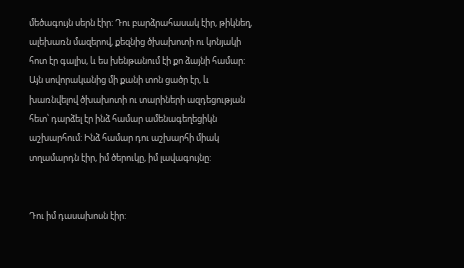մեծագույն սերն էիր: Դու բարձրահասակ էիր, թիկնեղ, ալեխառն մազերով, քեզնից ծխախոտի ու կոնյակի հոտ էր գալիս, և ես խենթանում էի քո ձայնի համար: Այն սովորականից մի քանի տոն ցածր էր, և խառնվելով ծխախոտի ու տարիների ազդեցության հետ՝ դարձել էր ինձ համար ամենագեղեցիկն աշխարհում: Ինձ համար դու աշխարհի միակ տղամարդն էիր, իմ ծերուկը, իմ լավագույնը:


Դու իմ դասախոսն էիր: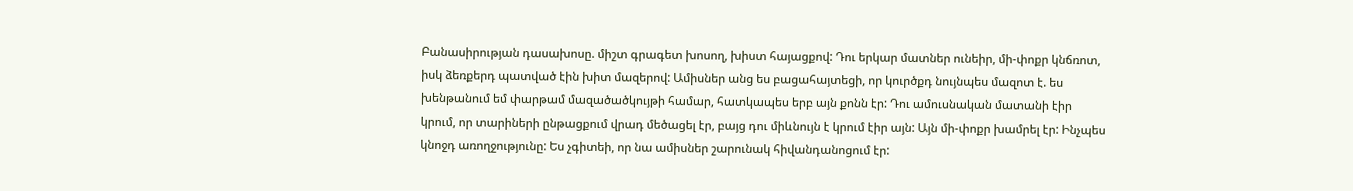Բանասիրության դասախոսը. միշտ գրագետ խոսող, խիստ հայացքով: Դու երկար մատներ ունեիր, մի-փոքր կնճռոտ, իսկ ձեռքերդ պատված էին խիտ մազերով: Ամիսներ անց ես բացահայտեցի, որ կուրծքդ նույնպես մազոտ է. ես խենթանում եմ փարթամ մազածածկույթի համար, հատկապես երբ այն քոնն էր: Դու ամուսնական մատանի էիր կրում, որ տարիների ընթացքում վրադ մեծացել էր, բայց դու միևնույն է կրում էիր այն: Այն մի-փոքր խամրել էր: Ինչպես կնոջդ առողջությունը: Ես չգիտեի, որ նա ամիսներ շարունակ հիվանդանոցում էր: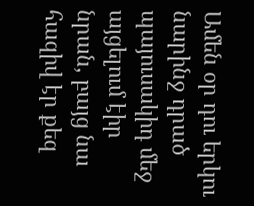Ամեն օր դու երկու նարինջ դրած պայուսակիդ մեջ այցելում էիր նրան, բայց նա հազիվ էր քեզ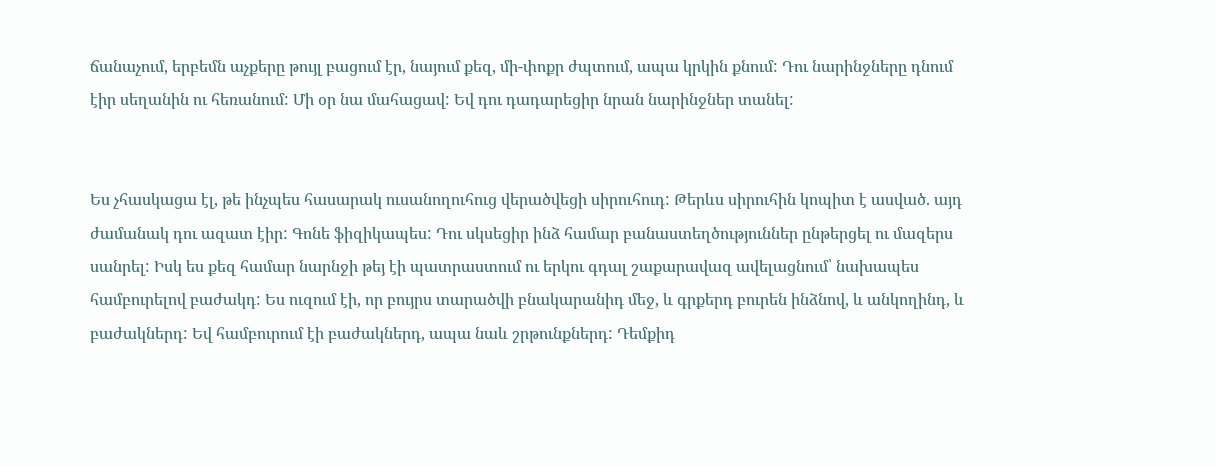ճանաչում, երբեմն աչքերը թույլ բացում էր, նայում քեզ, մի-փոքր ժպտում, ապա կրկին քնում: Դու նարինջները դնում էիր սեղանին ու հեռանում: Մի օր նա մահացավ: Եվ դու դադարեցիր նրան նարինջներ տանել:


Ես չհասկացա էլ, թե ինչպես հասարակ ուսանողուհուց վերածվեցի սիրուհուդ: Թերևս սիրուհին կոպիտ է ասված. այդ ժամանակ դու ազատ էիր: Գոնե ֆիզիկապես: Դու սկսեցիր ինձ համար բանաստեղծություններ ընթերցել ու մազերս սանրել: Իսկ ես քեզ համար նարնջի թեյ էի պատրաստում ու երկու գդալ շաքարավազ ավելացնում՝ նախապես համբուրելով բաժակդ: Ես ուզում էի, որ բույրս տարածվի բնակարանիդ մեջ, և գրքերդ բուրեն ինձնով, և անկողինդ, և բաժակներդ: Եվ համբուրում էի բաժակներդ, ապա նաև շրթունքներդ: Դեմքիդ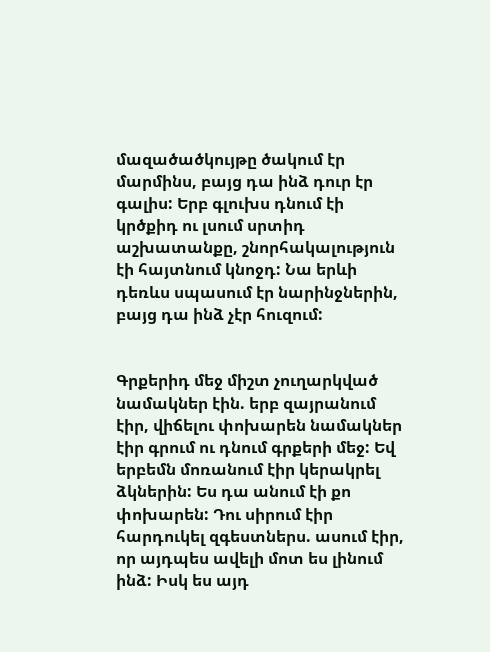մազածածկույթը ծակում էր մարմինս, բայց դա ինձ դուր էր գալիս: Երբ գլուխս դնում էի կրծքիդ ու լսում սրտիդ աշխատանքը, շնորհակալություն էի հայտնում կնոջդ: Նա երևի դեռևս սպասում էր նարինջներին, բայց դա ինձ չէր հուզում:


Գրքերիդ մեջ միշտ չուղարկված նամակներ էին. երբ զայրանում էիր, վիճելու փոխարեն նամակներ էիր գրում ու դնում գրքերի մեջ: Եվ երբեմն մոռանում էիր կերակրել ձկներին: Ես դա անում էի քո փոխարեն: Դու սիրում էիր հարդուկել զգեստներս. ասում էիր, որ այդպես ավելի մոտ ես լինում ինձ: Իսկ ես այդ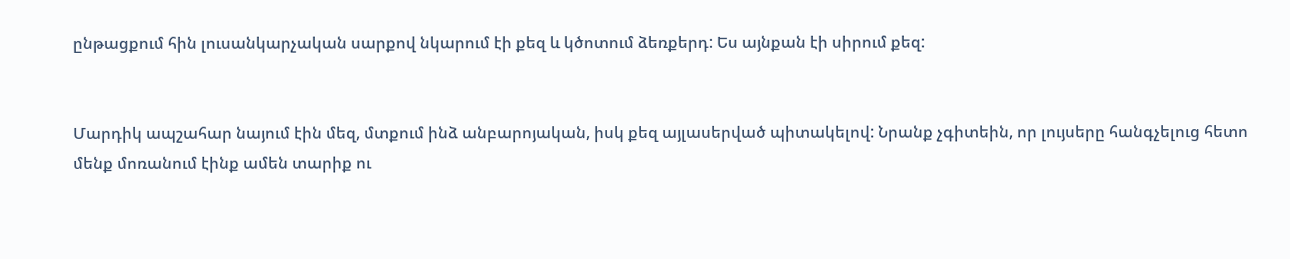ընթացքում հին լուսանկարչական սարքով նկարում էի քեզ և կծոտում ձեռքերդ: Ես այնքան էի սիրում քեզ:


Մարդիկ ապշահար նայում էին մեզ, մտքում ինձ անբարոյական, իսկ քեզ այլասերված պիտակելով: Նրանք չգիտեին, որ լույսերը հանգչելուց հետո մենք մոռանում էինք ամեն տարիք ու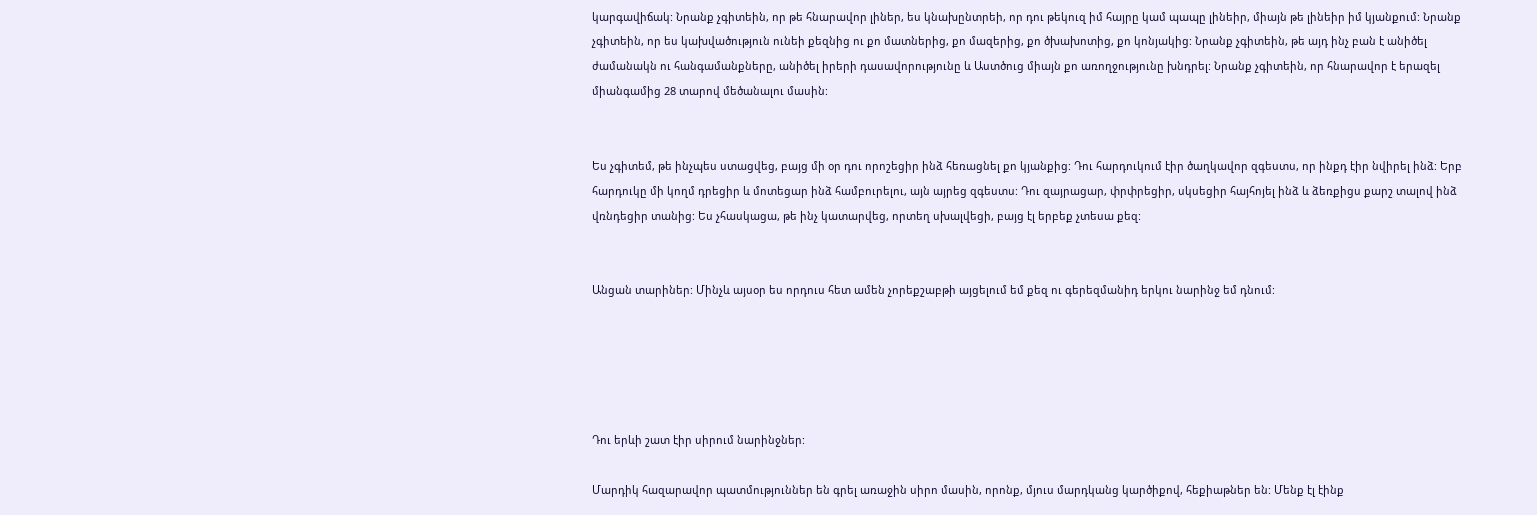կարգավիճակ: Նրանք չգիտեին, որ թե հնարավոր լիներ, ես կնախընտրեի, որ դու թեկուզ իմ հայրը կամ պապը լինեիր, միայն թե լինեիր իմ կյանքում: Նրանք չգիտեին, որ ես կախվածություն ունեի քեզնից ու քո մատներից, քո մազերից, քո ծխախոտից, քո կոնյակից: Նրանք չգիտեին, թե այդ ինչ բան է անիծել ժամանակն ու հանգամանքները, անիծել իրերի դասավորությունը և Աստծուց միայն քո առողջությունը խնդրել: Նրանք չգիտեին, որ հնարավոր է երազել միանգամից 28 տարով մեծանալու մասին:


Ես չգիտեմ, թե ինչպես ստացվեց, բայց մի օր դու որոշեցիր ինձ հեռացնել քո կյանքից: Դու հարդուկում էիր ծաղկավոր զգեստս, որ ինքդ էիր նվիրել ինձ: Երբ հարդուկը մի կողմ դրեցիր և մոտեցար ինձ համբուրելու, այն այրեց զգեստս: Դու զայրացար, փրփրեցիր, սկսեցիր հայհոյել ինձ և ձեռքիցս քարշ տալով ինձ վռնդեցիր տանից: Ես չհասկացա, թե ինչ կատարվեց, որտեղ սխալվեցի, բայց էլ երբեք չտեսա քեզ:


Անցան տարիներ: Մինչև այսօր ես որդուս հետ ամեն չորեքշաբթի այցելում եմ քեզ ու գերեզմանիդ երկու նարինջ եմ դնում:





Դու երևի շատ էիր սիրում նարինջներ:

Մարդիկ հազարավոր պատմություններ են գրել առաջին սիրո մասին, որոնք, մյուս մարդկանց կարծիքով, հեքիաթներ են: Մենք էլ էինք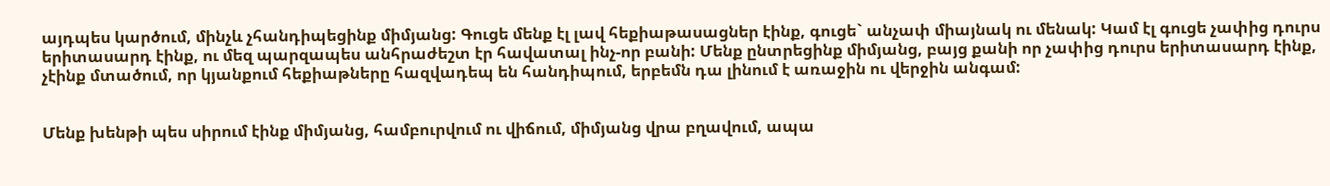այդպես կարծում, մինչև չհանդիպեցինք միմյանց: Գուցե մենք էլ լավ հեքիաթասացներ էինք, գուցե` անչափ միայնակ ու մենակ: Կամ էլ գուցե չափից դուրս երիտասարդ էինք, ու մեզ պարզապես անհրաժեշտ էր հավատալ ինչ-որ բանի: Մենք ընտրեցինք միմյանց, բայց քանի որ չափից դուրս երիտասարդ էինք, չէինք մտածում, որ կյանքում հեքիաթները հազվադեպ են հանդիպում, երբեմն դա լինում է առաջին ու վերջին անգամ:


Մենք խենթի պես սիրում էինք միմյանց, համբուրվում ու վիճում, միմյանց վրա բղավում, ապա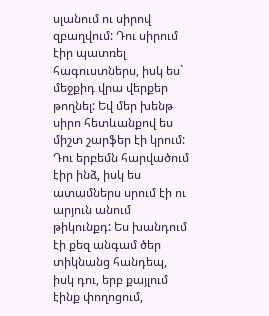սլանում ու սիրով զբաղվում: Դու սիրում էիր պատռել հագուստներս, իսկ ես` մեջքիդ վրա վերքեր թողնել: Եվ մեր խենթ սիրո հետևանքով ես միշտ շարֆեր էի կրում: Դու երբեմն հարվածում էիր ինձ, իսկ ես ատամներս սրում էի ու արյուն անում թիկունքդ: Ես խանդում էի քեզ անգամ ծեր տիկնանց հանդեպ, իսկ դու, երբ քայլում էինք փողոցում,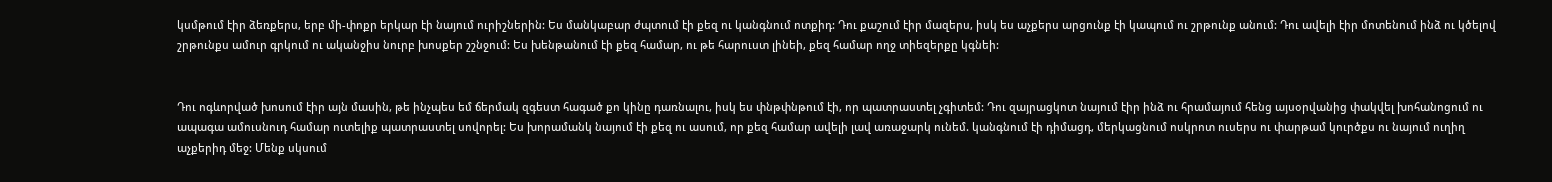կսմթում էիր ձեռքերս, երբ մի-փոքր երկար էի նայում ուրիշներին: Ես մանկաբար ժպտում էի քեզ ու կանգնում ոտքիդ: Դու քաշում էիր մազերս, իսկ ես աչքերս արցունք էի կապում ու շրթունք անում: Դու ավելի էիր մոտենում ինձ ու կծելով շրթունքս ամուր գրկում ու ականջիս նուրբ խոսքեր շշնջում: Ես խենթանում էի քեզ համար, ու թե հարուստ լինեի, քեզ համար ողջ տիեզերքը կգնեի:


Դու ոգևորված խոսում էիր այն մասին, թե ինչպես եմ ճերմակ զգեստ հագած քո կինը դառնալու, իսկ ես փնթփնթում էի, որ պատրաստել չգիտեմ: Դու զայրացկոտ նայում էիր ինձ ու հրամայում հենց այսօրվանից փակվել խոհանոցում ու ապագա ամուսնուդ համար ուտելիք պատրաստել սովորել: Ես խորամանկ նայում էի քեզ ու ասում, որ քեզ համար ավելի լավ առաջարկ ունեմ. կանգնում էի դիմացդ, մերկացնում ոսկրոտ ուսերս ու փարթամ կուրծքս ու նայում ուղիղ աչքերիդ մեջ: Մենք սկսում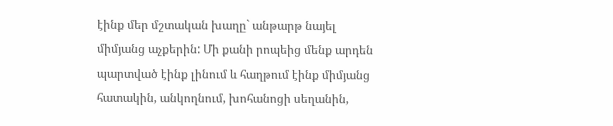էինք մեր մշտական խաղը` անթարթ նայել միմյանց աչքերին: Մի քանի րոպեից մենք արդեն պարտված էինք լինում և հաղթում էինք միմյանց հատակին, անկողնում, խոհանոցի սեղանին,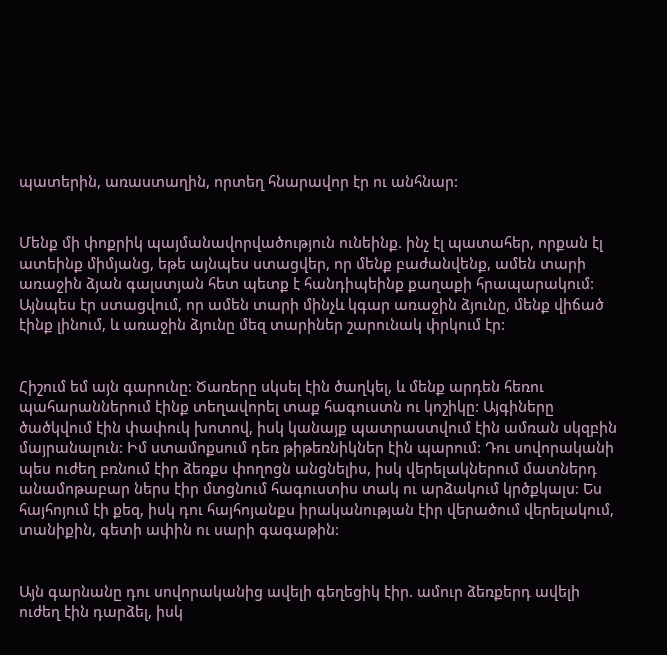պատերին, առաստաղին, որտեղ հնարավոր էր ու անհնար:


Մենք մի փոքրիկ պայմանավորվածություն ունեինք. ինչ էլ պատահեր, որքան էլ ատեինք միմյանց, եթե այնպես ստացվեր, որ մենք բաժանվենք, ամեն տարի առաջին ձյան գալստյան հետ պետք է հանդիպեինք քաղաքի հրապարակում: Այնպես էր ստացվում, որ ամեն տարի մինչև կգար առաջին ձյունը, մենք վիճած էինք լինում, և առաջին ձյունը մեզ տարիներ շարունակ փրկում էր:


Հիշում եմ այն գարունը: Ծառերը սկսել էին ծաղկել, և մենք արդեն հեռու պահարաններում էինք տեղավորել տաք հագուստն ու կոշիկը: Այգիները ծածկվում էին փափուկ խոտով, իսկ կանայք պատրաստվում էին ամռան սկզբին մայրանալուն: Իմ ստամոքսում դեռ թիթեռնիկներ էին պարում: Դու սովորականի պես ուժեղ բռնում էիր ձեռքս փողոցն անցնելիս, իսկ վերելակներում մատներդ անամոթաբար ներս էիր մտցնում հագուստիս տակ ու արձակում կրծքկալս: Ես հայհոյում էի քեզ, իսկ դու հայհոյանքս իրականության էիր վերածում վերելակում, տանիքին, գետի ափին ու սարի գագաթին:


Այն գարնանը դու սովորականից ավելի գեղեցիկ էիր. ամուր ձեռքերդ ավելի ուժեղ էին դարձել, իսկ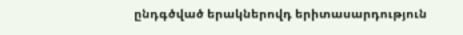ընդգծված երակներովդ երիտասարդություն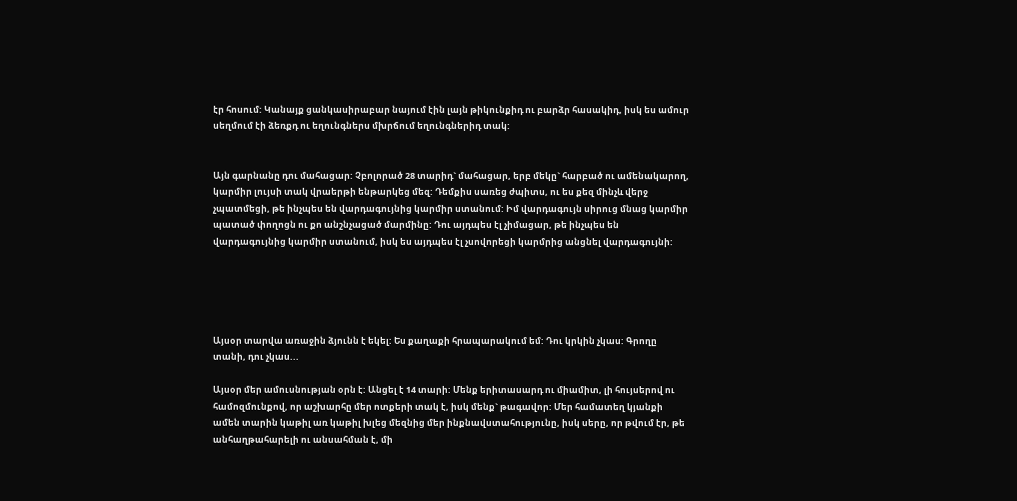էր հոսում: Կանայք ցանկասիրաբար նայում էին լայն թիկունքիդ ու բարձր հասակիդ, իսկ ես ամուր սեղմում էի ձեռքդ ու եղունգներս մխրճում եղունգներիդ տակ:


Այն գարնանը դու մահացար: Չբոլորած 28 տարիդ` մահացար, երբ մեկը` հարբած ու ամենակարող, կարմիր լույսի տակ վրաերթի ենթարկեց մեզ: Դեմքիս սառեց ժպիտս, ու ես քեզ մինչև վերջ չպատմեցի, թե ինչպես են վարդագույնից կարմիր ստանում: Իմ վարդագույն սիրուց մնաց կարմիր պատած փողոցն ու քո անշնչացած մարմինը: Դու այդպես էլ չիմացար, թե ինչպես են վարդագույնից կարմիր ստանում, իսկ ես այդպես էլ չսովորեցի կարմրից անցնել վարդագույնի:





Այսօր տարվա առաջին ձյունն է եկել: Ես քաղաքի հրապարակում եմ: Դու կրկին չկաս: Գրողը տանի, դու չկաս...

Այսօր մեր ամուսնության օրն է: Անցել է 14 տարի: Մենք երիտասարդ ու միամիտ, լի հույսերով ու համոզմունքով, որ աշխարհը մեր ոտքերի տակ է, իսկ մենք` թագավոր: Մեր համատեղ կյանքի ամեն տարին կաթիլ առ կաթիլ խլեց մեզնից մեր ինքնավստահությունը, իսկ սերը, որ թվում էր, թե անհաղթահարելի ու անսահման է, մի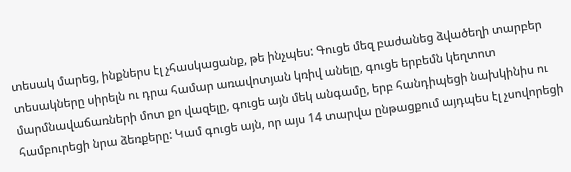տեսակ մարեց, ինքներս էլ չհասկացանք, թե ինչպես: Գուցե մեզ բաժանեց ձվածեղի տարբեր տեսակները սիրելն ու դրա համար առավոտյան կռիվ անելը, գուցե երբեմն կեղտոտ մարմնավաճառների մոտ քո վազելը, գուցե այն մեկ անգամը, երբ հանդիպեցի նախկինիս ու համբուրեցի նրա ձեռքերը: Կամ գուցե այն, որ այս 14 տարվա ընթացքում այդպես էլ չսովորեցի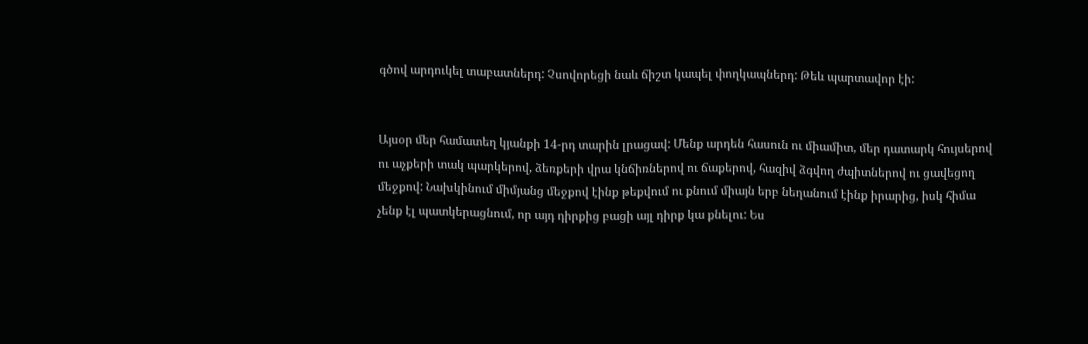գծով արդուկել տաբատներդ: Չսովորեցի նաև ճիշտ կապել փողկապներդ: Թեև պարտավոր էի:


Այսօր մեր համատեղ կյանքի 14-րդ տարին լրացավ: Մենք արդեն հասուն ու միամիտ, մեր դատարկ հույսերով ու աչքերի տակ պարկերով, ձեռքերի վրա կնճիռներով ու ճաքերով, հազիվ ձգվող ժպիտներով ու ցավեցող մեջքով: Նախկինում միմյանց մեջքով էինք թեքվում ու քնում միայն երբ նեղանում էինք իրարից, իսկ հիմա չենք էլ պատկերացնում, որ այդ դիրքից բացի այլ դիրք կա քնելու: Ես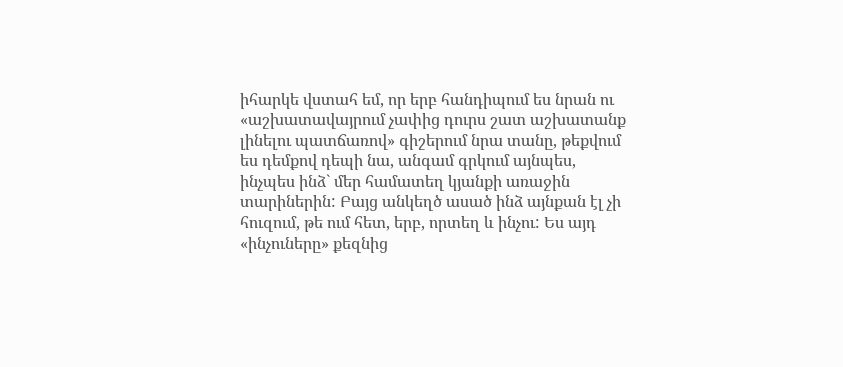իհարկե վստահ եմ, որ երբ հանդիպում ես նրան ու «աշխատավայրում չափից դուրս շատ աշխատանք լինելու պատճառով» գիշերում նրա տանը, թեքվում ես դեմքով դեպի նա, անգամ գրկում այնպես, ինչպես ինձ` մեր համատեղ կյանքի առաջին տարիներին: Բայց անկեղծ ասած ինձ այնքան էլ չի հուզում, թե ում հետ, երբ, որտեղ և ինչու: Ես այդ «ինչուները» քեզնից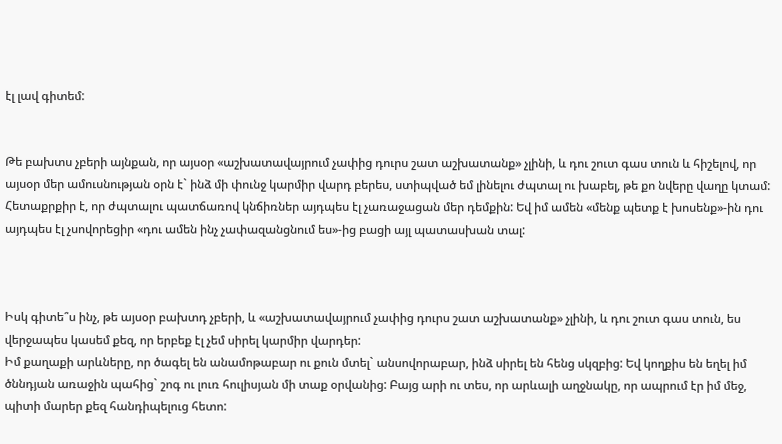էլ լավ գիտեմ:


Թե բախտս չբերի այնքան, որ այսօր «աշխատավայրում չափից դուրս շատ աշխատանք» չլինի, և դու շուտ գաս տուն և հիշելով, որ այսօր մեր ամուսնության օրն է` ինձ մի փունջ կարմիր վարդ բերես, ստիպված եմ լինելու ժպտալ ու խաբել, թե քո նվերը վաղը կտամ: Հետաքրքիր է, որ ժպտալու պատճառով կնճիռներ այդպես էլ չառաջացան մեր դեմքին: Եվ իմ ամեն «մենք պետք է խոսենք»-ին դու այդպես էլ չսովորեցիր «դու ամեն ինչ չափազանցնում ես»-ից բացի այլ պատասխան տալ:



Իսկ գիտե՞ս ինչ, թե այսօր բախտդ չբերի, և «աշխատավայրում չափից դուրս շատ աշխատանք» չլինի, և դու շուտ գաս տուն, ես վերջապես կասեմ քեզ, որ երբեք էլ չեմ սիրել կարմիր վարդեր:
Իմ քաղաքի արևները, որ ծագել են անամոթաբար ու քուն մտել` անսովորաբար, ինձ սիրել են հենց սկզբից: Եվ կողքիս են եղել իմ ծննդյան առաջին պահից` շոգ ու լուռ հուլիսյան մի տաք օրվանից: Բայց արի ու տես, որ արևալի աղջնակը, որ ապրում էր իմ մեջ, պիտի մարեր քեզ հանդիպելուց հետո: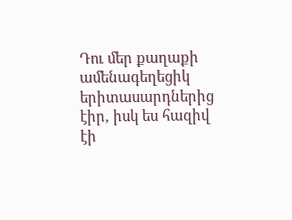Դու մեր քաղաքի ամենագեղեցիկ երիտասարդներից էիր, իսկ ես հազիվ էի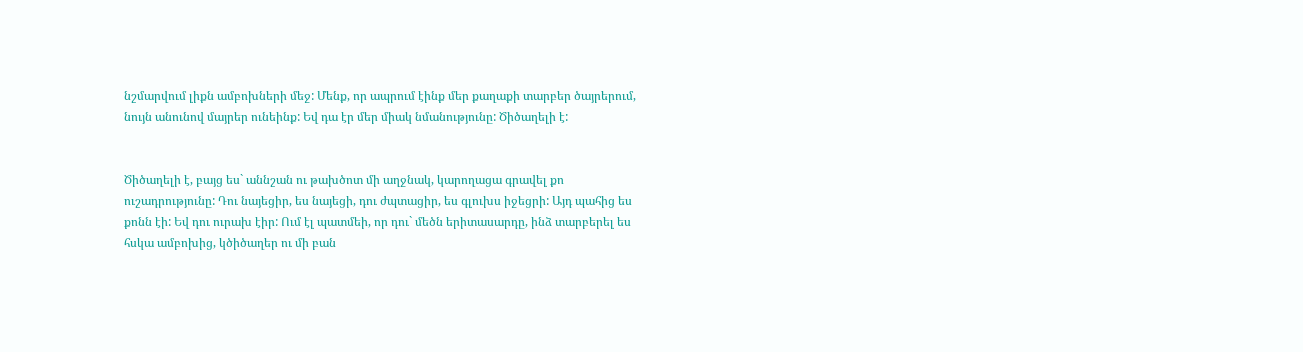նշմարվում լիքն ամբոխների մեջ: Մենք, որ ապրում էինք մեր քաղաքի տարբեր ծայրերում, նույն անունով մայրեր ունեինք: Եվ դա էր մեր միակ նմանությունը: Ծիծաղելի է:


Ծիծաղելի է, բայց ես` աննշան ու թախծոտ մի աղջնակ, կարողացա գրավել քո ուշադրությունը: Դու նայեցիր, ես նայեցի, դու ժպտացիր, ես գլուխս իջեցրի: Այդ պահից ես քոնն էի: Եվ դու ուրախ էիր: Ում էլ պատմեի, որ դու` մեծն երիտասարդը, ինձ տարբերել ես հսկա ամբոխից, կծիծաղեր ու մի բան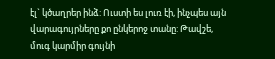էլ` կծաղրեր ինձ: Ուստի ես լուռ էի, ինչպես այն վարագույրները քո ընկերոջ տանը: Թավշե, մուգ կարմիր գույնի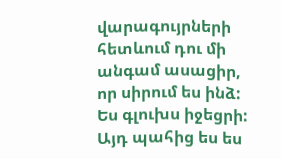վարագույրների հետևում դու մի անգամ ասացիր, որ սիրում ես ինձ: Ես գլուխս իջեցրի: Այդ պահից ես ես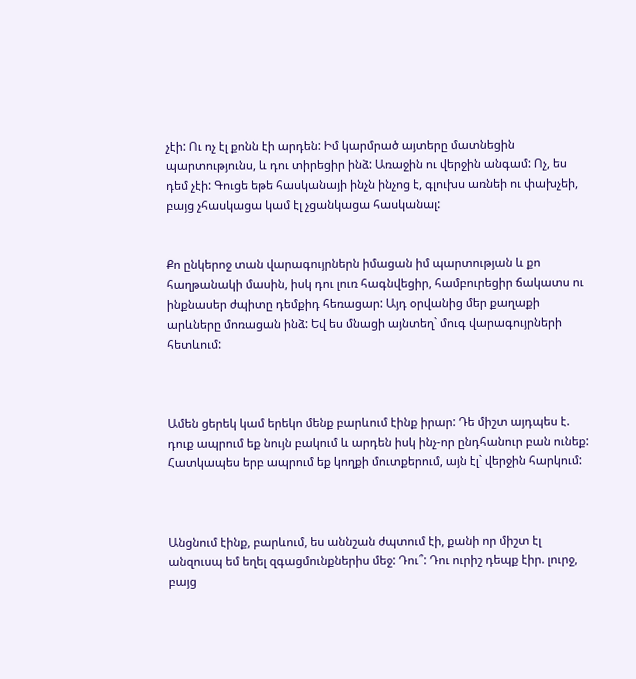չէի: Ու ոչ էլ քոնն էի արդեն: Իմ կարմրած այտերը մատնեցին պարտությունս, և դու տիրեցիր ինձ: Առաջին ու վերջին անգամ: Ոչ, ես դեմ չէի: Գուցե եթե հասկանայի ինչն ինչոց է, գլուխս առնեի ու փախչեի, բայց չհասկացա կամ էլ չցանկացա հասկանալ:


Քո ընկերոջ տան վարագույրներն իմացան իմ պարտության և քո հաղթանակի մասին, իսկ դու լուռ հագնվեցիր, համբուրեցիր ճակատս ու ինքնասեր ժպիտը դեմքիդ հեռացար: Այդ օրվանից մեր քաղաքի արևները մոռացան ինձ: Եվ ես մնացի այնտեղ` մուգ վարագույրների հետևում:



Ամեն ցերեկ կամ երեկո մենք բարևում էինք իրար: Դե միշտ այդպես է. դուք ապրում եք նույն բակում և արդեն իսկ ինչ-որ ընդհանուր բան ունեք: Հատկապես երբ ապրում եք կողքի մուտքերում, այն էլ` վերջին հարկում:



Անցնում էինք, բարևում, ես աննշան ժպտում էի, քանի որ միշտ էլ անզուսպ եմ եղել զգացմունքներիս մեջ: Դու՞: Դու ուրիշ դեպք էիր. լուրջ, բայց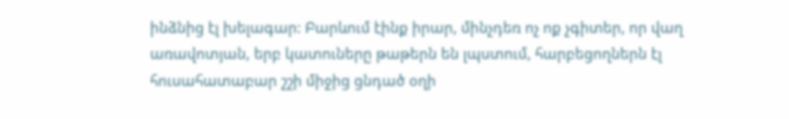ինձնից էլ խելագար: Բարևում էինք իրար, մինչդեռ ոչ ոք չգիտեր, որ վաղ առավոտյան, երբ կատուները թաթերն են լպստում, հարբեցողներն էլ հուսահատաբար շշի միջից ցնդած օղի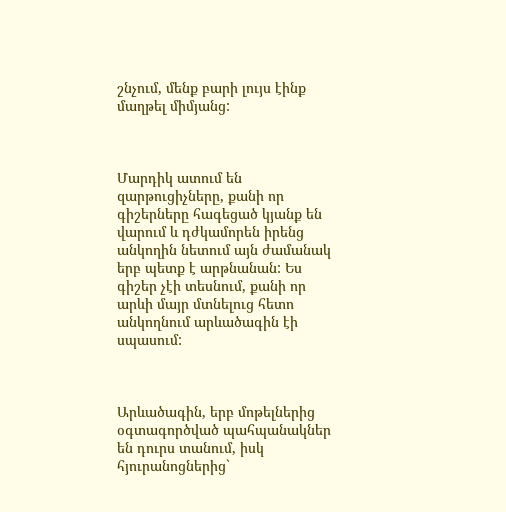շնչում, մենք բարի լույս էինք մաղթել միմյանց:



Մարդիկ ատում են զարթուցիչները, քանի որ գիշերները հագեցած կյանք են վարում և դժկամորեն իրենց անկողին նետում այն ժամանակ երբ պետք է արթնանան: Ես գիշեր չէի տեսնում, քանի որ արևի մայր մտնելուց հետո անկողնում արևածագին էի սպասում:



Արևածագին, երբ մոթելներից օգտագործված պահպանակներ են դուրս տանում, իսկ հյուրանոցներից`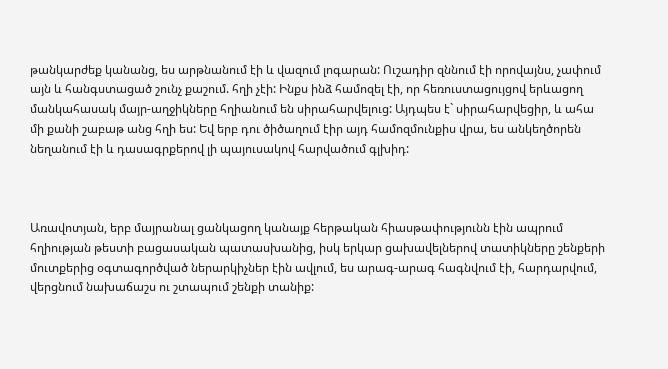թանկարժեք կանանց, ես արթնանում էի և վազում լոգարան: Ուշադիր զննում էի որովայնս, չափում այն և հանգստացած շունչ քաշում. հղի չէի: Ինքս ինձ համոզել էի, որ հեռուստացույցով երևացող մանկահասակ մայր-աղջիկները հղիանում են սիրահարվելուց: Այդպես է` սիրահարվեցիր, և ահա մի քանի շաբաթ անց հղի ես: Եվ երբ դու ծիծաղում էիր այդ համոզմունքիս վրա, ես անկեղծորեն նեղանում էի և դասագրքերով լի պայուսակով հարվածում գլխիդ:



Առավոտյան, երբ մայրանալ ցանկացող կանայք հերթական հիասթափությունն էին ապրում հղիության թեստի բացասական պատասխանից, իսկ երկար ցախավելներով տատիկները շենքերի մուտքերից օգտագործված ներարկիչներ էին ավլում, ես արագ-արագ հագնվում էի, հարդարվում, վերցնում նախաճաշս ու շտապում շենքի տանիք: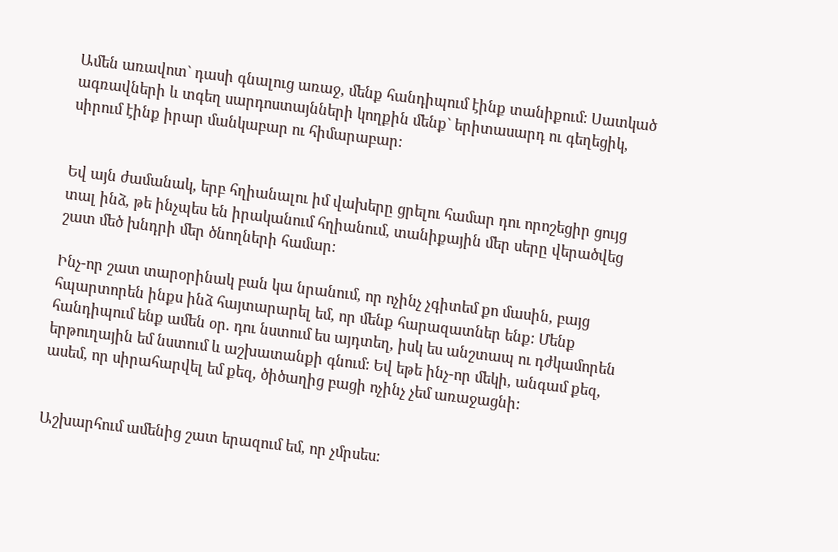Ամեն առավոտ` դասի գնալուց առաջ, մենք հանդիպում էինք տանիքում: Սատկած ագռավների և տգեղ սարդոստայնների կողքին մենք` երիտասարդ ու գեղեցիկ, սիրում էինք իրար մանկաբար ու հիմարաբար:


Եվ այն ժամանակ, երբ հղիանալու իմ վախերը ցրելու համար դու որոշեցիր ցույց տալ ինձ, թե ինչպես են իրականում հղիանում, տանիքային մեր սերը վերածվեց շատ մեծ խնդրի մեր ծնողների համար:

Ինչ-որ շատ տարօրինակ բան կա նրանում, որ ոչինչ չգիտեմ քո մասին, բայց հպարտորեն ինքս ինձ հայտարարել եմ, որ մենք հարազատներ ենք: Մենք հանդիպում ենք ամեն օր. դու նստում ես այդտեղ, իսկ ես անշտապ ու դժկամորեն երթուղային եմ նստում և աշխատանքի գնում: Եվ եթե ինչ-որ մեկի, անգամ քեզ, ասեմ, որ սիրահարվել եմ քեզ, ծիծաղից բացի ոչինչ չեմ առաջացնի:


Աշխարհում ամենից շատ երազում եմ, որ չմրսես: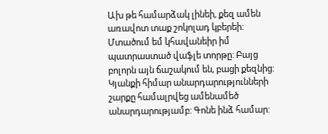Ախ թե համարձակ լինեի, քեզ ամեն առավոտ տաք շոկոլադ կբերեի: Մտածում եմ կհավանեիր իմ պատրաստած վաֆլե տորթը: Բայց բոլորն այն ճաշակում են, բացի քեզնից: Կյանքի հիմար անարդարությունների շարքը համալրվեց ամենամեծ անարդարությամբ: Գոնե ինձ համար: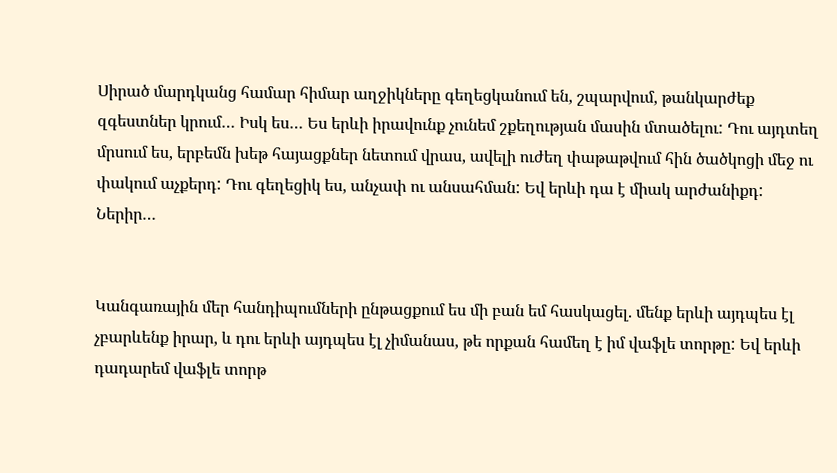Սիրած մարդկանց համար հիմար աղջիկները գեղեցկանում են, շպարվում, թանկարժեք զգեստներ կրում… Իսկ ես… Ես երևի իրավունք չունեմ շքեղության մասին մտածելու: Դու այդտեղ մրսում ես, երբեմն խեթ հայացքներ նետում վրաս, ավելի ուժեղ փաթաթվում հին ծածկոցի մեջ ու փակում աչքերդ: Դու գեղեցիկ ես, անչափ ու անսահման: Եվ երևի դա է միակ արժանիքդ: Ներիր…


Կանգառային մեր հանդիպումների ընթացքում ես մի բան եմ հասկացել. մենք երևի այդպես էլ չբարևենք իրար, և դու երևի այդպես էլ չիմանաս, թե որքան համեղ է իմ վաֆլե տորթը: Եվ երևի դադարեմ վաֆլե տորթ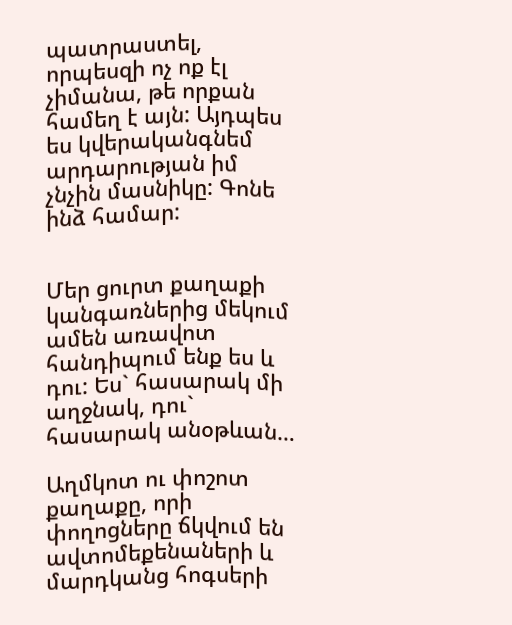պատրաստել, որպեսզի ոչ ոք էլ չիմանա, թե որքան համեղ է այն: Այդպես ես կվերականգնեմ արդարության իմ չնչին մասնիկը: Գոնե ինձ համար:


Մեր ցուրտ քաղաքի կանգառներից մեկում ամեն առավոտ հանդիպում ենք ես և դու: Ես` հասարակ մի աղջնակ, դու` հասարակ անօթևան…

Աղմկոտ ու փոշոտ քաղաքը, որի փողոցները ճկվում են ավտոմեքենաների և մարդկանց հոգսերի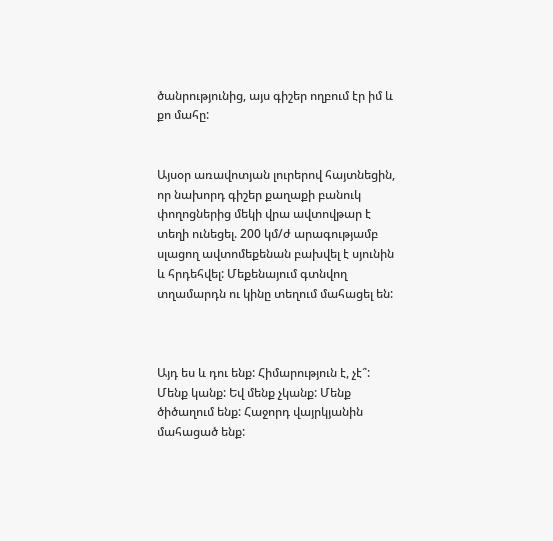ծանրությունից, այս գիշեր ողբում էր իմ և քո մահը:


Այսօր առավոտյան լուրերով հայտնեցին, որ նախորդ գիշեր քաղաքի բանուկ փողոցներից մեկի վրա ավտովթար է տեղի ունեցել. 200 կմ/ժ արագությամբ սլացող ավտոմեքենան բախվել է սյունին և հրդեհվել: Մեքենայում գտնվող տղամարդն ու կինը տեղում մահացել են:



Այդ ես և դու ենք: Հիմարություն է, չէ՞: Մենք կանք: Եվ մենք չկանք: Մենք ծիծաղում ենք: Հաջորդ վայրկյանին մահացած ենք: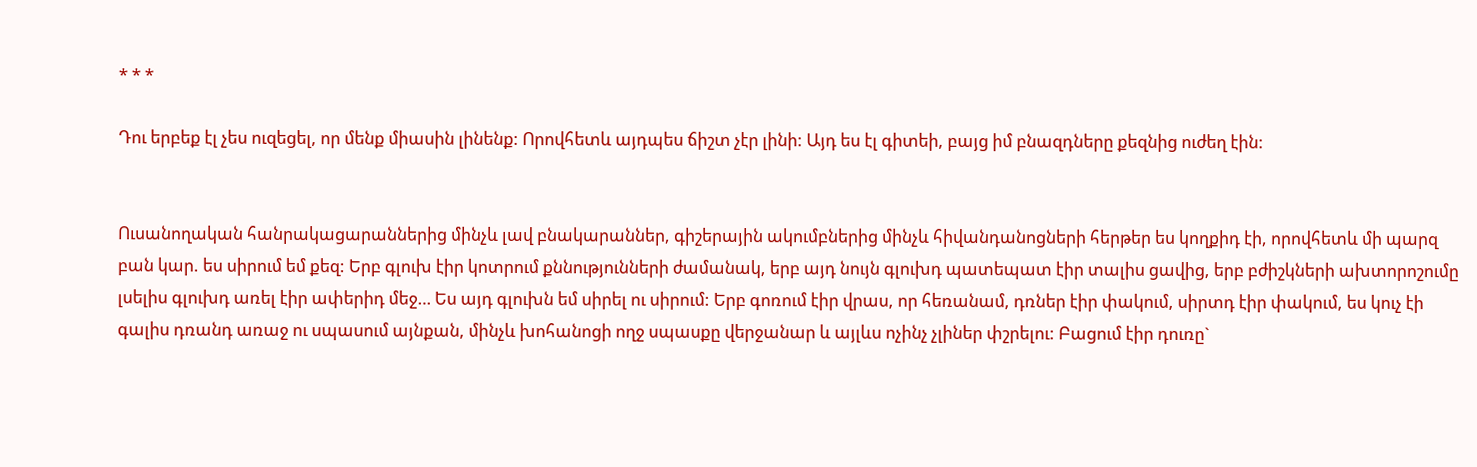* * *

Դու երբեք էլ չես ուզեցել, որ մենք միասին լինենք: Որովհետև այդպես ճիշտ չէր լինի: Այդ ես էլ գիտեի, բայց իմ բնազդները քեզնից ուժեղ էին:


Ուսանողական հանրակացարաններից մինչև լավ բնակարաններ, գիշերային ակումբներից մինչև հիվանդանոցների հերթեր ես կողքիդ էի, որովհետև մի պարզ բան կար. ես սիրում եմ քեզ: Երբ գլուխ էիր կոտրում քննությունների ժամանակ, երբ այդ նույն գլուխդ պատեպատ էիր տալիս ցավից, երբ բժիշկների ախտորոշումը լսելիս գլուխդ առել էիր ափերիդ մեջ… Ես այդ գլուխն եմ սիրել ու սիրում: Երբ գոռում էիր վրաս, որ հեռանամ, դռներ էիր փակում, սիրտդ էիր փակում, ես կուչ էի գալիս դռանդ առաջ ու սպասում այնքան, մինչև խոհանոցի ողջ սպասքը վերջանար և այլևս ոչինչ չլիներ փշրելու: Բացում էիր դուռը`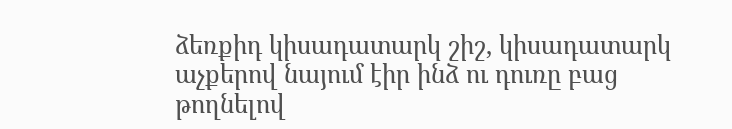ձեռքիդ կիսադատարկ շիշ, կիսադատարկ աչքերով նայում էիր ինձ ու դուռը բաց թողնելով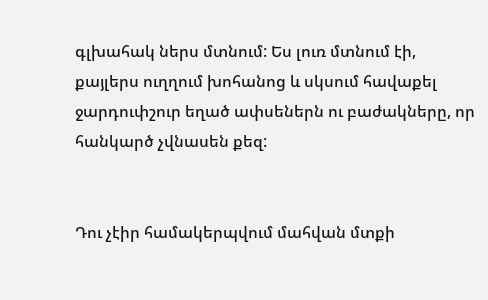գլխահակ ներս մտնում: Ես լուռ մտնում էի, քայլերս ուղղում խոհանոց և սկսում հավաքել ջարդուփշուր եղած ափսեներն ու բաժակները, որ հանկարծ չվնասեն քեզ:


Դու չէիր համակերպվում մահվան մտքի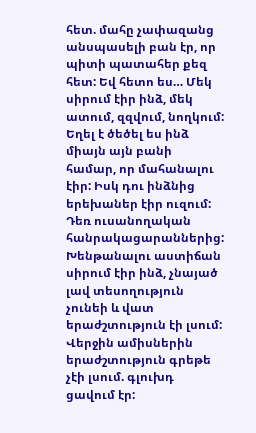հետ. մահը չափազանց անսպասելի բան էր, որ պիտի պատահեր քեզ հետ: Եվ հետո ես… Մեկ սիրում էիր ինձ, մեկ ատում, զզվում, նողկում: Եղել է ծեծել ես ինձ միայն այն բանի համար, որ մահանալու էիր: Իսկ դու ինձնից երեխաներ էիր ուզում: Դեռ ուսանողական հանրակացարաններից: Խենթանալու աստիճան սիրում էիր ինձ, չնայած լավ տեսողություն չունեի և վատ երաժշտություն էի լսում: Վերջին ամիսներին երաժշտություն գրեթե չէի լսում. գլուխդ ցավում էր: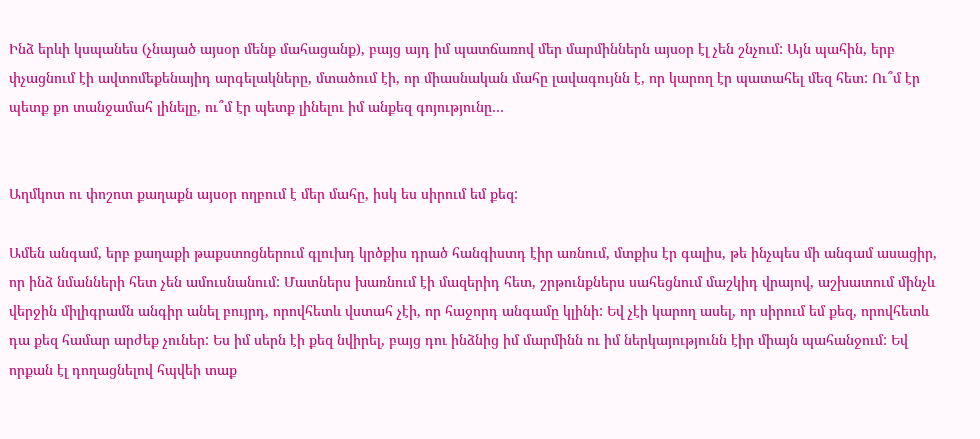Ինձ երևի կսպանես (չնայած այսօր մենք մահացանք), բայց այդ իմ պատճառով մեր մարմիններն այսօր էլ չեն շնչում: Այն պահին, երբ փչացնում էի ավտոմեքենայիդ արգելակները, մտածում էի, որ միասնական մահը լավագույնն է, որ կարող էր պատահել մեզ հետ: Ու՞մ էր պետք քո տանջամահ լինելը, ու՞մ էր պետք լինելու իմ անքեզ գոյությունը…


Աղմկոտ ու փոշոտ քաղաքն այսօր ողբում է մեր մահը, իսկ ես սիրում եմ քեզ:

Ամեն անգամ, երբ քաղաքի թաքստոցներում գլուխդ կրծքիս դրած հանգիստդ էիր առնում, մտքիս էր գալիս, թե ինչպես մի անգամ ասացիր, որ ինձ նմանների հետ չեն ամուսնանում: Մատներս խառնում էի մազերիդ հետ, շրթունքներս սահեցնում մաշկիդ վրայով, աշխատում մինչև վերջին միլիգրամն անգիր անել բույրդ, որովհետև վստահ չէի, որ հաջորդ անգամը կլինի: Եվ չէի կարող ասել, որ սիրում եմ քեզ, որովհետև դա քեզ համար արժեք չուներ: Ես իմ սերն էի քեզ նվիրել, բայց դու ինձնից իմ մարմինն ու իմ ներկայությունն էիր միայն պահանջում: Եվ որքան էլ դողացնելով հպվեի տաք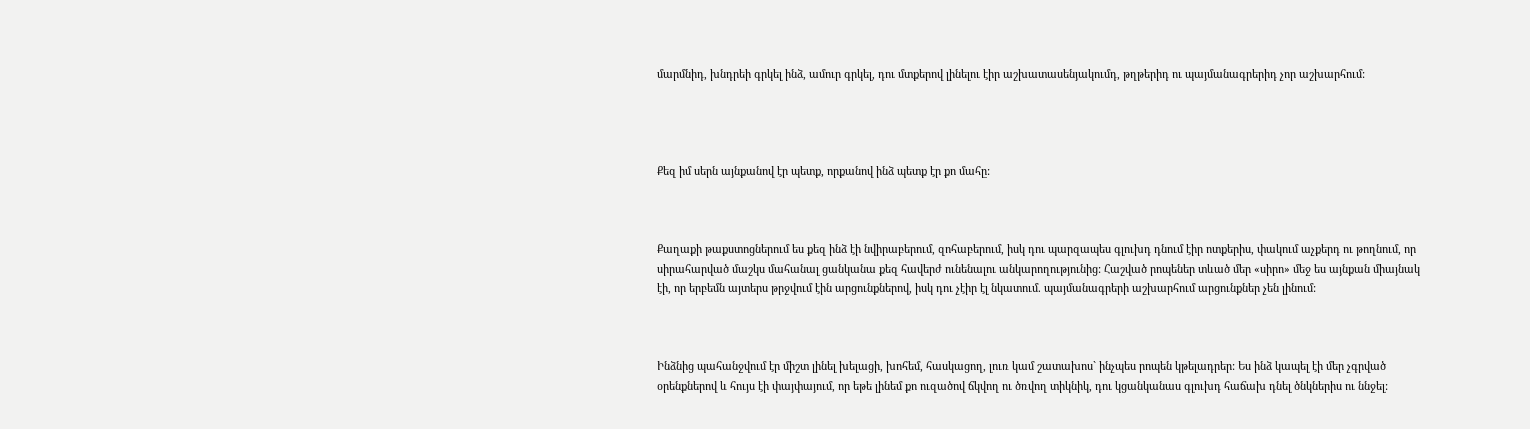մարմնիդ, խնդրեի գրկել ինձ, ամուր գրկել, դու մտքերով լինելու էիր աշխատասենյակումդ, թղթերիդ ու պայմանագրերիդ չոր աշխարհում:




Քեզ իմ սերն այնքանով էր պետք, որքանով ինձ պետք էր քո մահը:



Քաղաքի թաքստոցներում ես քեզ ինձ էի նվիրաբերում, զոհաբերում, իսկ դու պարզապես գլուխդ դնում էիր ոտքերիս, փակում աչքերդ ու թողնում, որ սիրահարված մաշկս մահանալ ցանկանա քեզ հավերժ ունենալու անկարողությունից: Հաշված րոպեներ տևած մեր «սիրո» մեջ ես այնքան միայնակ էի, որ երբեմն այտերս թրջվում էին արցունքներով, իսկ դու չէիր էլ նկատում. պայմանագրերի աշխարհում արցունքներ չեն լինում:



Ինձնից պահանջվում էր միշտ լինել խելացի, խոհեմ, հասկացող, լուռ կամ շատախոս` ինչպես րոպեն կթելադրեր: Ես ինձ կապել էի մեր չգրված օրենքներով և հույս էի փայփայում, որ եթե լինեմ քո ուզածով ճկվող ու ծռվող տիկնիկ, դու կցանկանաս գլուխդ հաճախ դնել ծնկներիս ու ննջել: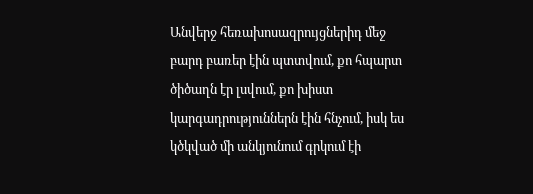Անվերջ հեռախոսազրույցներիդ մեջ բարդ բառեր էին պտտվում, քո հպարտ ծիծաղն էր լսվում, քո խիստ կարգադրություններն էին հնչում, իսկ ես կծկված մի անկյունում գրկում էի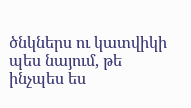ծնկներս ու կատվիկի պես նայում, թե ինչպես ես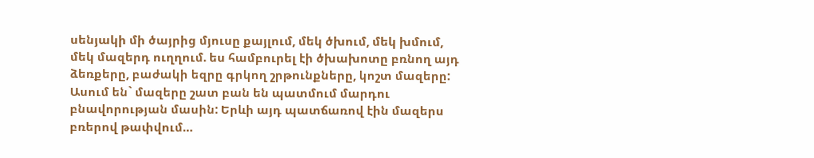սենյակի մի ծայրից մյուսը քայլում, մեկ ծխում, մեկ խմում, մեկ մազերդ ուղղում. ես համբուրել էի ծխախոտը բռնող այդ ձեռքերը, բաժակի եզրը գրկող շրթունքները, կոշտ մազերը: Ասում են` մազերը շատ բան են պատմում մարդու բնավորության մասին: Երևի այդ պատճառով էին մազերս բռերով թափվում…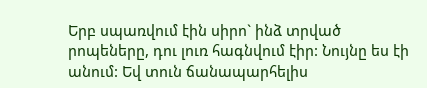Երբ սպառվում էին սիրո` ինձ տրված րոպեները, դու լուռ հագնվում էիր: Նույնը ես էի անում: Եվ տուն ճանապարհելիս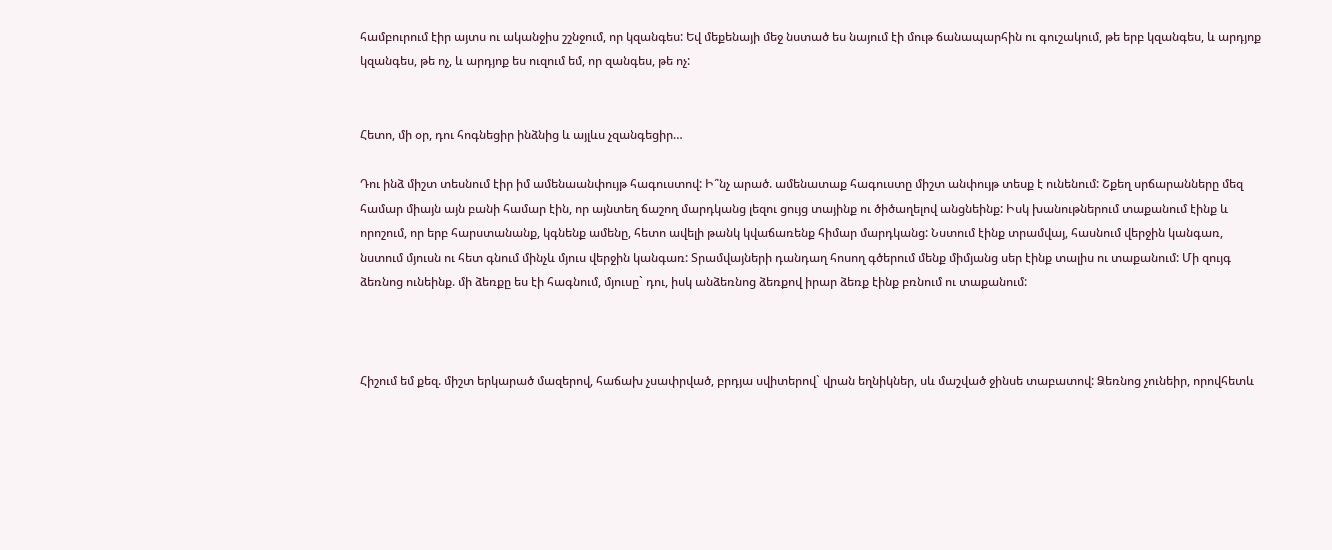համբուրում էիր այտս ու ականջիս շշնջում, որ կզանգես: Եվ մեքենայի մեջ նստած ես նայում էի մութ ճանապարհին ու գուշակում, թե երբ կզանգես, և արդյոք կզանգես, թե ոչ, և արդյոք ես ուզում եմ, որ զանգես, թե ոչ:


Հետո, մի օր, դու հոգնեցիր ինձնից և այլևս չզանգեցիր…

Դու ինձ միշտ տեսնում էիր իմ ամենաանփույթ հագուստով: Ի՞նչ արած. ամենատաք հագուստը միշտ անփույթ տեսք է ունենում: Շքեղ սրճարանները մեզ համար միայն այն բանի համար էին, որ այնտեղ ճաշող մարդկանց լեզու ցույց տայինք ու ծիծաղելով անցնեինք: Իսկ խանութներում տաքանում էինք և որոշում, որ երբ հարստանանք, կգնենք ամենը, հետո ավելի թանկ կվաճառենք հիմար մարդկանց: Նստում էինք տրամվայ, հասնում վերջին կանգառ, նստում մյուսն ու հետ գնում մինչև մյուս վերջին կանգառ: Տրամվայների դանդաղ հոսող գծերում մենք միմյանց սեր էինք տալիս ու տաքանում: Մի զույգ ձեռնոց ունեինք. մի ձեռքը ես էի հագնում, մյուսը` դու, իսկ անձեռնոց ձեռքով իրար ձեռք էինք բռնում ու տաքանում:



Հիշում եմ քեզ. միշտ երկարած մազերով, հաճախ չսափրված, բրդյա սվիտերով` վրան եղնիկներ, սև մաշված ջինսե տաբատով: Ձեռնոց չունեիր, որովհետև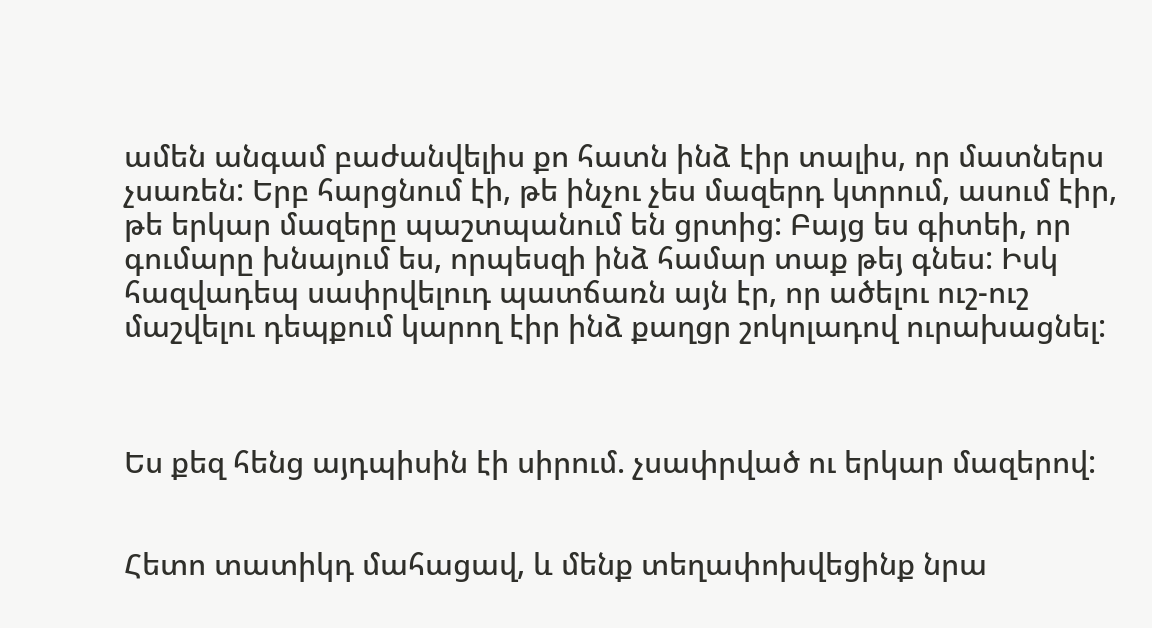ամեն անգամ բաժանվելիս քո հատն ինձ էիր տալիս, որ մատներս չսառեն: Երբ հարցնում էի, թե ինչու չես մազերդ կտրում, ասում էիր, թե երկար մազերը պաշտպանում են ցրտից: Բայց ես գիտեի, որ գումարը խնայում ես, որպեսզի ինձ համար տաք թեյ գնես: Իսկ հազվադեպ սափրվելուդ պատճառն այն էր, որ ածելու ուշ-ուշ մաշվելու դեպքում կարող էիր ինձ քաղցր շոկոլադով ուրախացնել:



Ես քեզ հենց այդպիսին էի սիրում. չսափրված ու երկար մազերով:


Հետո տատիկդ մահացավ, և մենք տեղափոխվեցինք նրա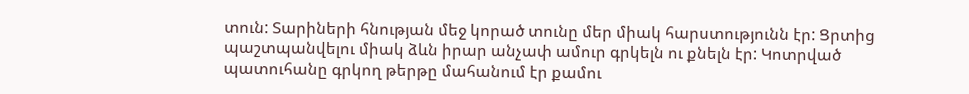տուն: Տարիների հնության մեջ կորած տունը մեր միակ հարստությունն էր: Ցրտից պաշտպանվելու միակ ձևն իրար անչափ ամուր գրկելն ու քնելն էր: Կոտրված պատուհանը գրկող թերթը մահանում էր քամու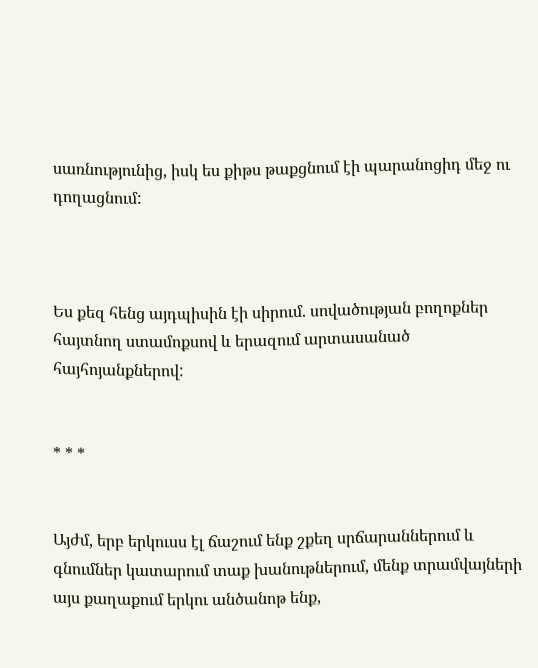սառնությունից, իսկ ես քիթս թաքցնում էի պարանոցիդ մեջ ու դողացնում:



Ես քեզ հենց այդպիսին էի սիրում. սովածության բողոքներ հայտնող ստամոքսով և երազում արտասանած հայհոյանքներով:


* * *


Այժմ, երբ երկուսս էլ ճաշում ենք շքեղ սրճարաններում և գնումներ կատարում տաք խանութներում, մենք տրամվայների այս քաղաքում երկու անծանոթ ենք,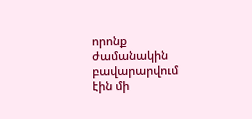որոնք ժամանակին բավարարվում էին մի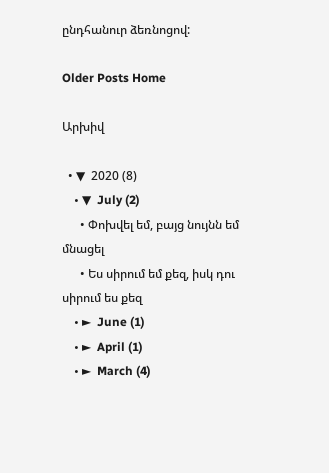ընդհանուր ձեռնոցով:

Older Posts Home

Արխիվ

  • ▼  2020 (8)
    • ▼  July (2)
      • Փոխվել եմ, բայց նույնն եմ մնացել
      • Ես սիրում եմ քեզ, իսկ դու սիրում ես քեզ
    • ►  June (1)
    • ►  April (1)
    • ►  March (4)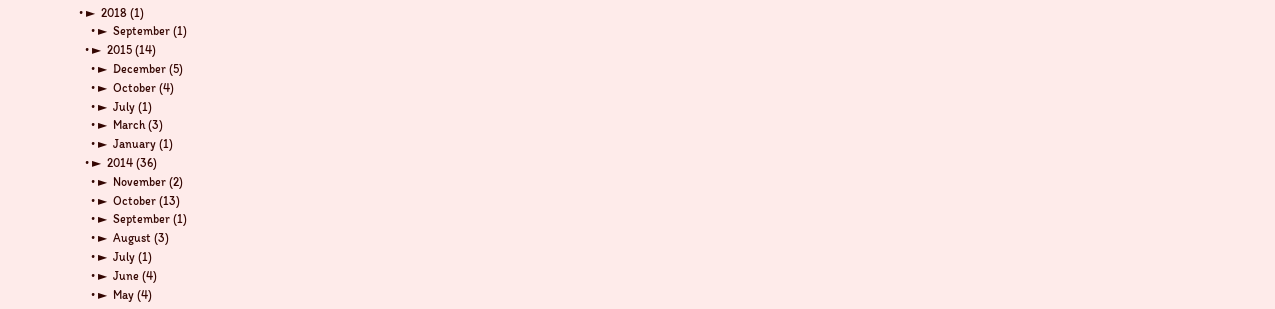• ►  2018 (1)
    • ►  September (1)
  • ►  2015 (14)
    • ►  December (5)
    • ►  October (4)
    • ►  July (1)
    • ►  March (3)
    • ►  January (1)
  • ►  2014 (36)
    • ►  November (2)
    • ►  October (13)
    • ►  September (1)
    • ►  August (3)
    • ►  July (1)
    • ►  June (4)
    • ►  May (4)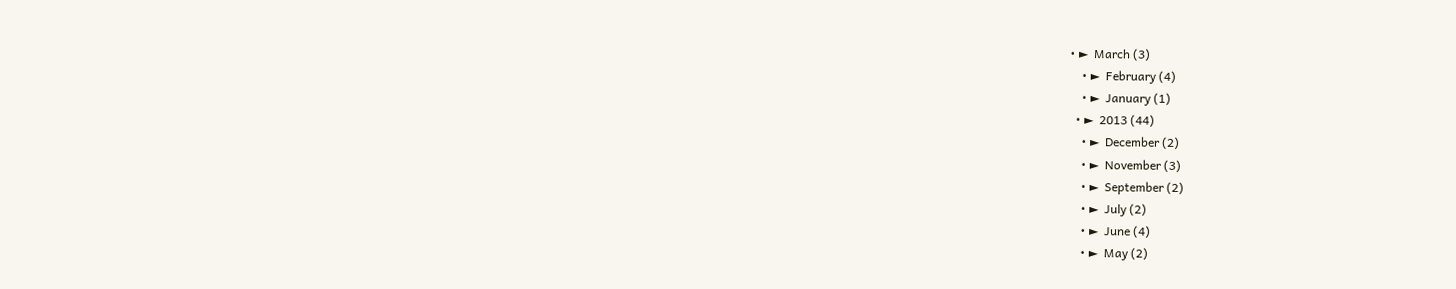• ►  March (3)
    • ►  February (4)
    • ►  January (1)
  • ►  2013 (44)
    • ►  December (2)
    • ►  November (3)
    • ►  September (2)
    • ►  July (2)
    • ►  June (4)
    • ►  May (2)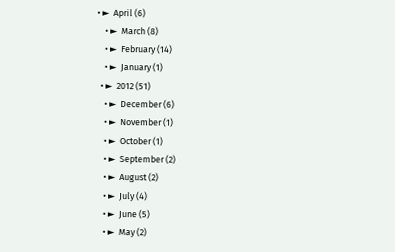• ►  April (6)
    • ►  March (8)
    • ►  February (14)
    • ►  January (1)
  • ►  2012 (51)
    • ►  December (6)
    • ►  November (1)
    • ►  October (1)
    • ►  September (2)
    • ►  August (2)
    • ►  July (4)
    • ►  June (5)
    • ►  May (2)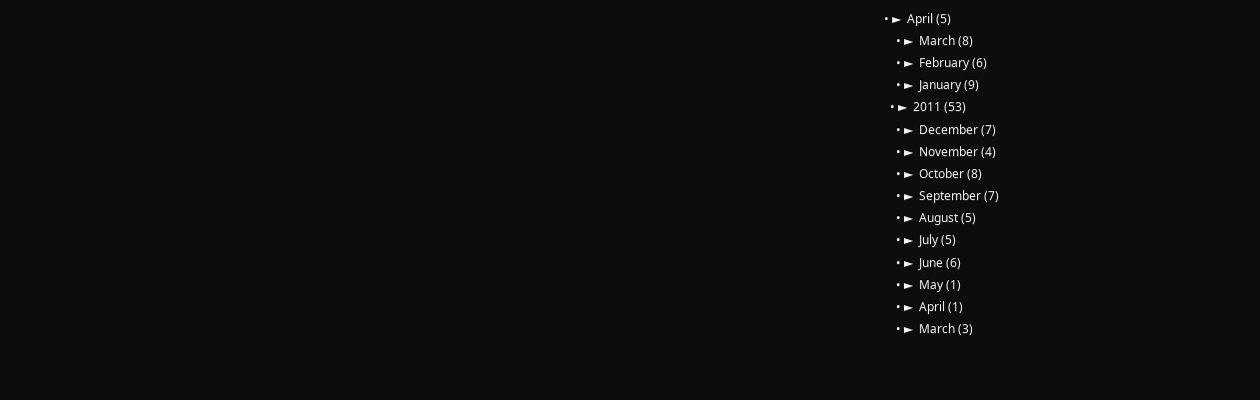• ►  April (5)
    • ►  March (8)
    • ►  February (6)
    • ►  January (9)
  • ►  2011 (53)
    • ►  December (7)
    • ►  November (4)
    • ►  October (8)
    • ►  September (7)
    • ►  August (5)
    • ►  July (5)
    • ►  June (6)
    • ►  May (1)
    • ►  April (1)
    • ►  March (3)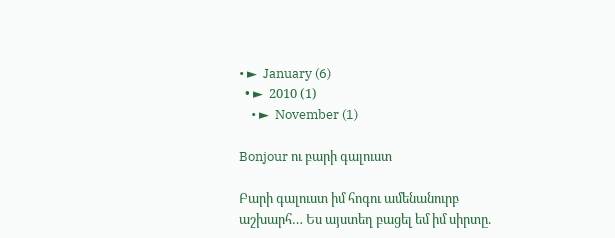• ►  January (6)
  • ►  2010 (1)
    • ►  November (1)

Bonjour ու բարի գալուստ

Բարի գալուստ իմ հոգու ամենանուրբ աշխարհ… Ես այստեղ բացել եմ իմ սիրտը.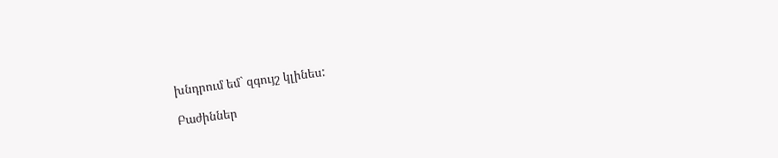խնդրում եմ` զգույշ կլինես:

Բաժիններ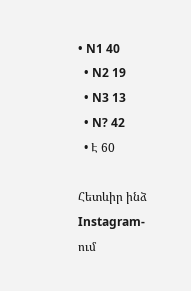• N1 40
  • N2 19
  • N3 13
  • N? 42
  • Է 60

Հետևիր ինձ Instagram-ում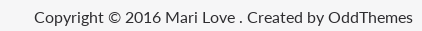Copyright © 2016 Mari Love . Created by OddThemes